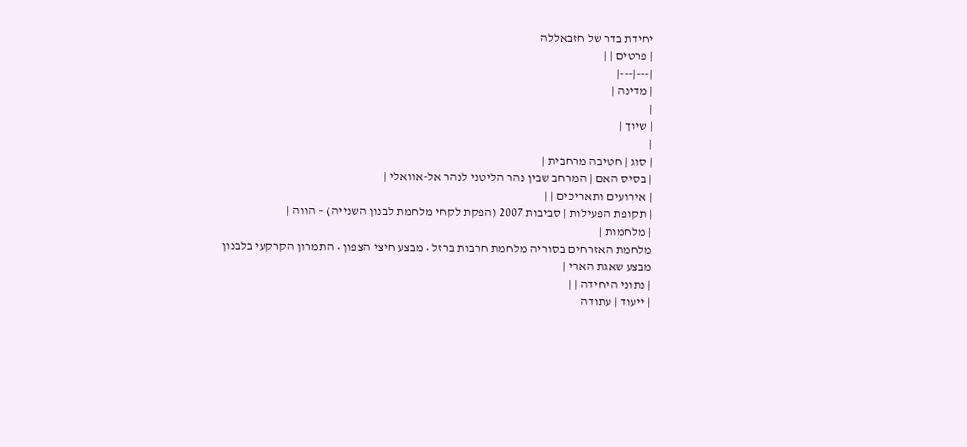יחידת בדר של חזבאללה
| פרטים | |
|---|---|
| מדינה |
|
| שיוך |
|
| סוג | חטיבה מרחבית |
| בסיס האם | המרחב שבין נהר הליטני לנהר אל-אוואלי |
| אירועים ותאריכים | |
| תקופת הפעילות | סביבות 2007 (הפקת לקחי מלחמת לבנון השנייה) – הווה |
| מלחמות |
מלחמת האזרחים בסוריה מלחמת חרבות ברזל • מבצע חיצי הצפון • התמרון הקרקעי בלבנון מבצע שאגת הארי |
| נתוני היחידה | |
| ייעוד | עתודה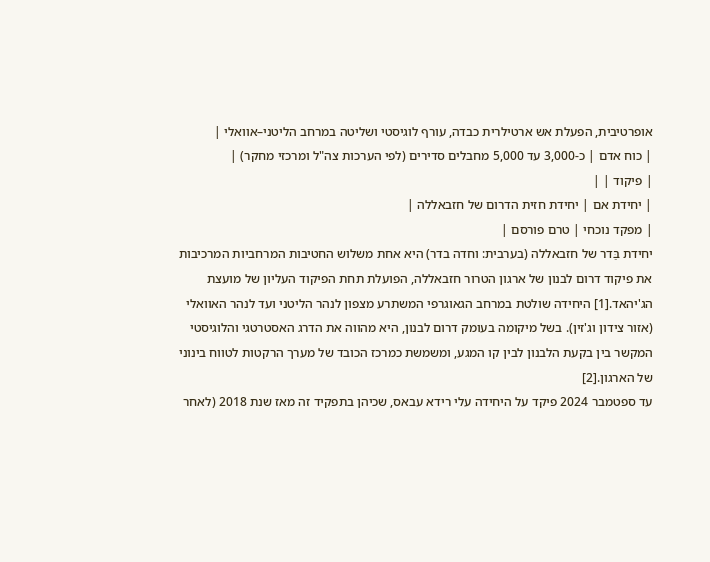אופרטיבית, הפעלת אש ארטילרית כבדה, עורף לוגיסטי ושליטה במרחב הליטני–אוואלי |
| כוח אדם | כ-3,000 עד 5,000 מחבלים סדירים (לפי הערכות צה"ל ומרכזי מחקר) |
| פיקוד | |
| יחידת אם | יחידת חזית הדרום של חזבאללה |
| מפקד נוכחי | טרם פורסם |
יחידת בַּדר של חזבאללה (בערבית: וחדה בדר) היא אחת משלוש החטיבות המרחביות המרכיבות את פיקוד דרום לבנון של ארגון הטרור חזבאללה, הפועלת תחת הפיקוד העליון של מועצת הג'יהאד.[1] היחידה שולטת במרחב הגאוגרפי המשתרע מצפון לנהר הליטני ועד לנהר האוואלי (אזור צידון וג'זין). בשל מיקומה בעומק דרום לבנון, היא מהווה את הדרג האסטרטגי והלוגיסטי המקשר בין בקעת הלבנון לבין קו המגע, ומשמשת כמרכז הכובד של מערך הרקטות לטווח בינוני של הארגון.[2]
עד ספטמבר 2024 פיקד על היחידה עלי רידא עבאס, שכיהן בתפקיד זה מאז שנת 2018 (לאחר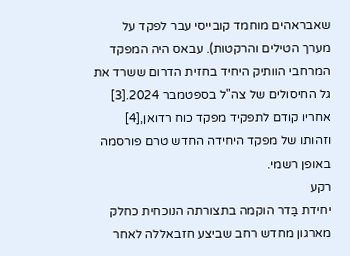שאבראהים מוחמד קובייסי עבר לפקד על מערך הטילים והרקטות). עבאס היה המפקד המרחבי הוותיק היחיד בחזית הדרום ששרד את גל החיסולים של צה"ל בספטמבר 2024.[3] אחריו קודם לתפקיד מפקד כוח רדואן,[4] וזהותו של מפקד היחידה החדש טרם פורסמה באופן רשמי.
רקע
יחידת בַּדר הוקמה בתצורתה הנוכחית כחלק מארגון מחדש רחב שביצע חזבאללה לאחר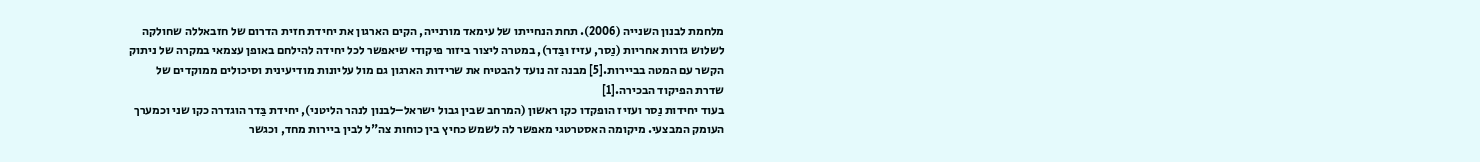מלחמת לבנון השנייה (2006). תחת הנחייתו של עימאד מורנייה, הקים הארגון את יחידת חזית הדרום של חזבאללה שחולקה לשלוש גזרות אחריות (נַסר, עזיז ובַּדר), במטרה ליצור ביזור פיקודי שיאפשר לכל יחידה להילחם באופן עצמאי במקרה של ניתוק הקשר עם המטה בביירות.[5] מבנה זה נועד להבטיח את שרידות הארגון גם מול עליונות מודיעינית וסיכולים ממוקדים של שדרת הפיקוד הבכירה.[1]
בעוד יחידות נַסר ועזיז הופקדו כקו ראשון (המרחב שבין גבול ישראל–לבנון לנהר הליטני), יחידת בַּדר הוגדרה כקו שני וכמערך העומק המבצעי. מיקומה האסטרטגי מאפשר לה לשמש כחיץ בין כוחות צה"ל לבין ביירות מחד, וכגשר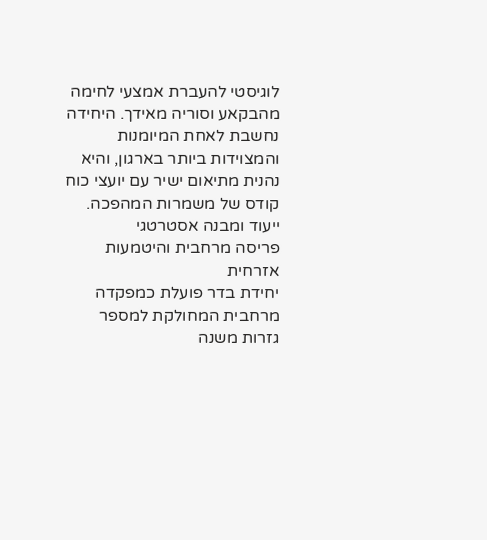לוגיסטי להעברת אמצעי לחימה מהבקאע וסוריה מאידך. היחידה נחשבת לאחת המיומנות והמצוידות ביותר בארגון, והיא נהנית מתיאום ישיר עם יועצי כוח קודס של משמרות המהפכה.
ייעוד ומבנה אסטרטגי
פריסה מרחבית והיטמעות אזרחית
יחידת בדר פועלת כמפקדה מרחבית המחולקת למספר גזרות משנה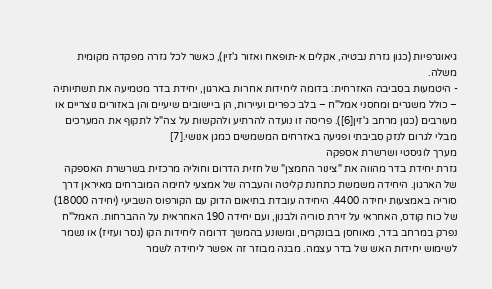גיאוגרפיות (כגון גזרת נבטיה, אקלים א-תופאח ואזור ג'זין), כאשר לכל גזרה מפקדה מקומית משלה.
- היטמעות בסביבה האזרחית: בדומה ליחידות אחרות בארגון, יחידת בדר מטמיעה את תשתיותיה – כולל משגרים ומחסני אמל"ח – בלב כפרים ועיירות, הן ביישובים שיעיים והן באזורים נוצריים או מעורבים (כגון מרחב ג'זין[6]). פריסה זו נועדה להרתיע ולהקשות על צה"ל לתקוף את המערכים מבלי לגרום לנזק סביבתי ופגיעה באזרחים המשמשים כמגן אנושי.[7]
מערך לוגיסטי ושרשרת אספקה
גזרת יחידת בדר מהווה את "צינור החמצן" של חזית הדרום וחוליה מרכזית בשרשרת האספקה של הארגון. היחידה משמשת כתחנת קליטה והעברה של אמצעי לחימה המוברחים מאיראן דרך סוריה באמצעות יחידה 4400. היחידה עובדת בתיאום הדוק עם הקורפוס השביעי (יחידה 18000) של כוח קודס, האחראי על זירת סוריה ולבנון, ועם יחידה 190 האחראית על ההברחות. האמל"ח נפרק במרחב בדר, מאוחסן בבונקרים, ומשונע בהמשך דרומה ליחידות הקו (נסר ועזיז) או נשמר לשימוש יחידות האש של בדר עצמה. מבנה מבוזר זה אפשר ליחידה לשמר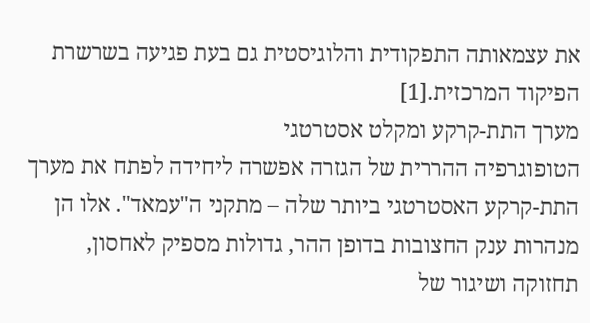את עצמאותה התפקודית והלוגיסטית גם בעת פגיעה בשרשרת הפיקוד המרכזית.[1]
מערך התת-קרקע ומקלט אסטרטגי
הטופוגרפיה ההררית של הגזרה אפשרה ליחידה לפתח את מערך התת-קרקע האסטרטגי ביותר שלה – מתקני ה"עמאד". אלו הן מנהרות ענק החצובות בדופן ההר, גדולות מספיק לאחסון, תחזוקה ושיגור של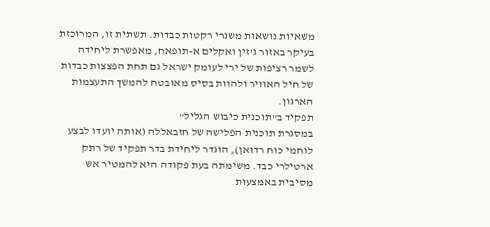משאיות נושאות משגרי רקטות כבדות. תשתית זו, המרוכזת בעיקר באזור ג'זין ואקלים א-תופאח, מאפשרת ליחידה לשמר רציפות של ירי לעומק ישראל גם תחת הפצצות כבדות של חיל האוויר ולהוות בסיס מאובטח להמשך התעצמות הארגון.
תפקיד ב"תוכנית כיבוש הגליל"
במסגרת תוכנית הפלישה של חזבאללה (אותה יועדו לבצע לוחמי כוח רדואן), הוגדר ליחידת בדר תפקיד של רתק ארטילרי כבד. משימתה בעת פקודה היא להמטיר אש מסיבית באמצעות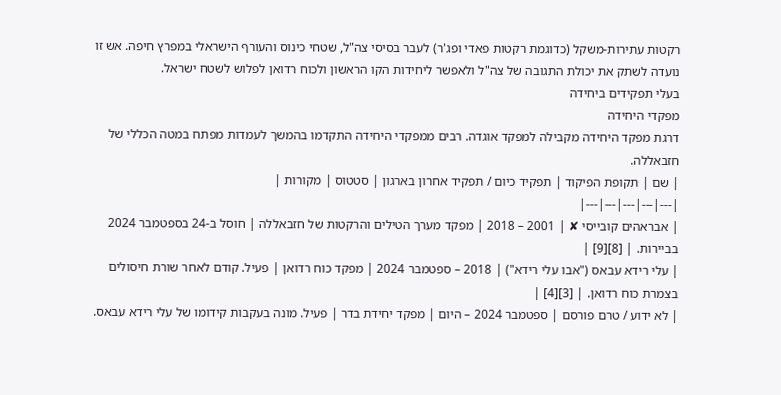רקטות עתירות-משקל (כדוגמת רקטות פאדי ופג'ר) לעבר בסיסי צה"ל, שטחי כינוס והעורף הישראלי במפרץ חיפה. אש זו נועדה לשתק את יכולת התגובה של צה"ל ולאפשר ליחידות הקו הראשון ולכוח רדואן לפלוש לשטח ישראל.
בעלי תפקידים ביחידה
מפקדי היחידה
דרגת מפקד היחידה מקבילה למפקד אוגדה. רבים ממפקדי היחידה התקדמו בהמשך לעמדות מפתח במטה הכללי של חזבאללה.
| שם | תקופת הפיקוד | תפקיד כיום / תפקיד אחרון בארגון | סטטוס | מקורות |
|---|---|---|---|---|
| אבראהים קובייסי ✘ | 2001 – 2018 | מפקד מערך הטילים והרקטות של חזבאללה | חוסל ב-24 בספטמבר 2024 בביירות. | [8][9] |
| עלי רידא עבאס ("אבו עלי רידא") | 2018 – ספטמבר 2024 | מפקד כוח רדואן | פעיל. קודם לאחר שורת חיסולים בצמרת כוח רדואן. | [3][4] |
| לא ידוע / טרם פורסם | ספטמבר 2024 – היום | מפקד יחידת בדר | פעיל. מונה בעקבות קידומו של עלי רידא עבאס.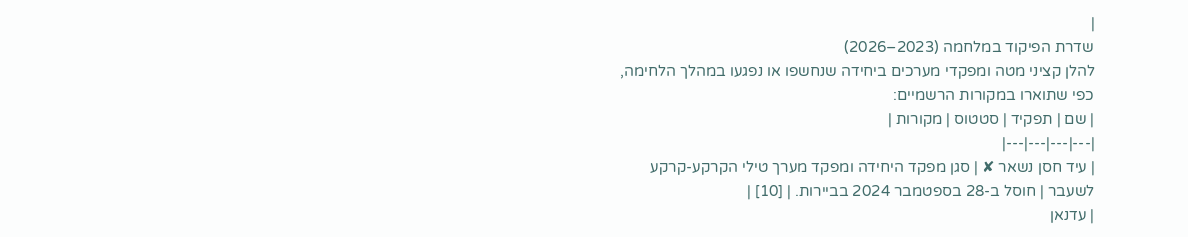|
שדרת הפיקוד במלחמה (2023–2026)
להלן קציני מטה ומפקדי מערכים ביחידה שנחשפו או נפגעו במהלך הלחימה, כפי שתוארו במקורות הרשמיים:
| שם | תפקיד | סטטוס | מקורות |
|---|---|---|---|
| עיד חסן נשאר ✘ | סגן מפקד היחידה ומפקד מערך טילי הקרקע-קרקע לשעבר | חוסל ב-28 בספטמבר 2024 בביירות. | [10] |
| עדנאן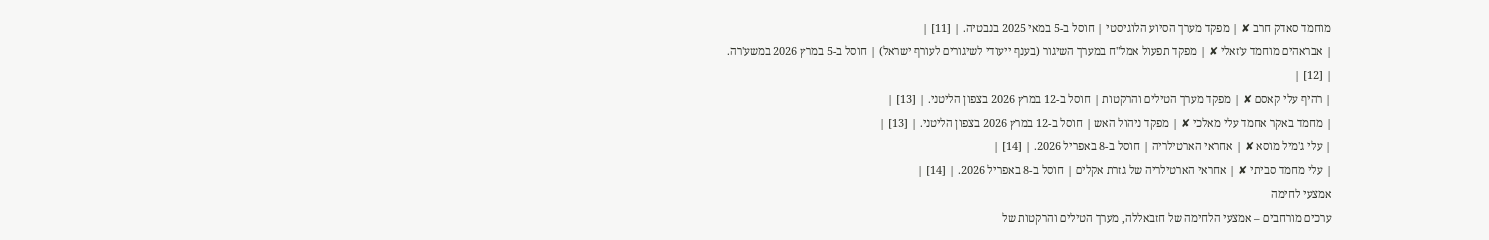מוחמד סאדק חרב ✘ | מפקד מערך הסיוע הלוגיסטי | חוסל ב-5 במאי 2025 בנבטיה. | [11] |
| אבראהים מוחמד ע'זאלי ✘ | מפקד תפעול אמל"ח במערך השיגור (בענף ייעודי לשיגורים לעורף ישראל) | חוסל ב-5 במרץ 2026 במשע'רה. | [12] |
| רהיף עלי קאסם ✘ | מפקד מערך הטילים והרקטות | חוסל ב-12 במרץ 2026 בצפון הליטני. | [13] |
| מחמד באקר אחמד עלי מאלכי ✘ | מפקד ניהול האש | חוסל ב-12 במרץ 2026 בצפון הליטני. | [13] |
| עלי ג'מיל מוסא ✘ | אחראי הארטילריה | חוסל ב-8 באפריל 2026. | [14] |
| עלי מחמד סביתי ✘ | אחראי הארטילריה של גזרת אקלים | חוסל ב-8 באפריל 2026. | [14] |
אמצעי לחימה
ערכים מורחבים – אמצעי הלחימה של חזבאללה, מערך הטילים והרקטות של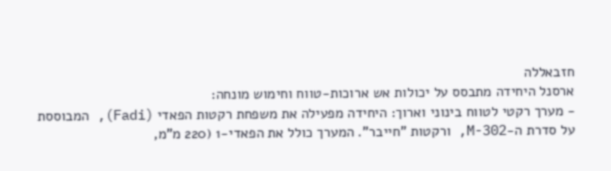חזבאללה
ארסנל היחידה מתבסס על יכולות אש ארוכות-טווח וחימוש מונחה:
- מערך רקטי לטווח בינוני וארוך: היחידה מפעילה את משפחת רקטות הפאדי (Fadi), המבוססת על סדרת ה-M-302, ורקטות "חייבר". המערך כולל את הפאדי-1 (220 מ"מ,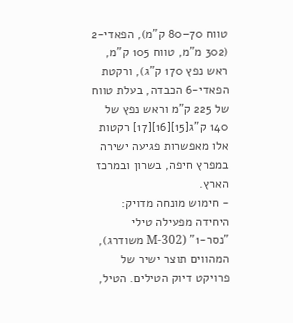טווח 70–80 ק"מ), הפאדי-2 (302 מ"מ, טווח 105 ק"מ, ראש נפץ 170 ק"ג), ורקטת הפאדי-6 הכבדה, בעלת טווח של 225 ק"מ וראש נפץ של 140 ק"ג[15][16][17] רקטות אלו מאפשרות פגיעה ישירה במפרץ חיפה, בשרון ובמרכז הארץ.
- חימוש מונחה מדויק: היחידה מפעילה טילי "נסר-1" (M-302 משודרג), המהווים תוצר ישיר של פרויקט דיוק הטילים. הטיל,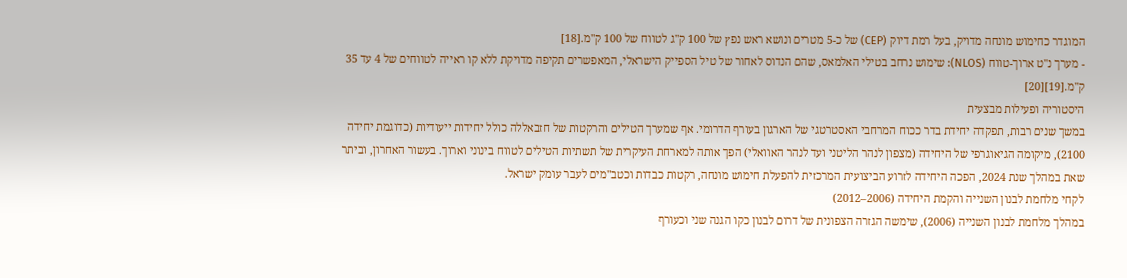המוגדר כחימוש מונחה מדויק, בעל רמת דיוק (CEP) של כ-5 מטרים ונושא ראש נפץ של 100 ק"ג לטווח של 100 ק"מ.[18]
- מערך נ"ט ארוך-טווח (NLOS): שימוש נרחב בטילי האלמאס, שהם הנדוס לאחור של טיל הספייק הישראלי, המאפשרים תקיפה מדויקת ללא קו ראייה לטווחים של 4 עד 35 ק"מ.[19][20]
היסטוריה ופעילות מבצעית
במשך שנים רבות, תפקדה יחידת בדר ככוח המרחבי האסטרטגי של הארגון בעורף הדרומי. אף שמערך הטילים והרקטות של חזבאללה כולל יחידות ייעודיות (כדוגמת יחידה 2100), מיקומה הגיאוגרפי של היחידה (מצפון לנהר הליטני ועד לנהר האוואלי) הפך אותה למארחת העיקרית של תשתיות הטילים לטווח בינוני וארוך. בעשור האחרון, וביתר שאת במהלך שנת 2024, הפכה היחידה לזרוע הביצועית המרכזית להפעלת חימוש מונחה, רקטות כבדות וכטב"מים לעבר עומק ישראל.
לקחי מלחמת לבנון השנייה והקמת היחידה (2006–2012)
במהלך מלחמת לבנון השנייה (2006), שימשה הגזרה הצפונית של דרום לבנון כקו הגנה שני וכעורף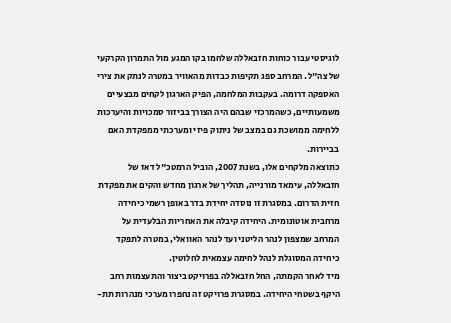לוגיסטי עבור כוחות חזבאללה שלחמו בקו המגע מול התמרון הקרקעי של צה"ל. המרחב ספג תקיפות כבדות מהאוויר במטרה לנתק את צירי האספקה דרומה. בעקבות המלחמה, הפיק הארגון לקחים מבצעיים משמעותיים, כשהמרכזי שבהם היה הצורך בביזור סמכויות והיערכות ללחימה ממושכת גם במצב של ניתוק פיזי ומערכתי ממפקדת האם בביירות.
כתוצאה מלקחים אלו, בשנת 2007, הוביל הרמטכ"ל דאז של חזבאללה, עימאד מורנייה, תהליך של ארגון מחדש והקים את מפקדת חזית הדרום. במסגרת זו נוסדה יחידת בדר באופן רשמי כיחידה מרחבית אוטונומית. היחידה קיבלה את האחריות הבלעדית על המרחב שמצפון לנהר הליטני ועד לנהר האוואלי, במטרה לתפקד כיחידה המסוגלת לנהל לחימה עצמאית לחלוטין.
מיד לאחר הקמתה, החל חזבאללה בפרויקט ביצור והתעצמות רחב היקף בשטחי היחידה. במסגרת פרויקט זה נחפרו מערכי מנהרות תת-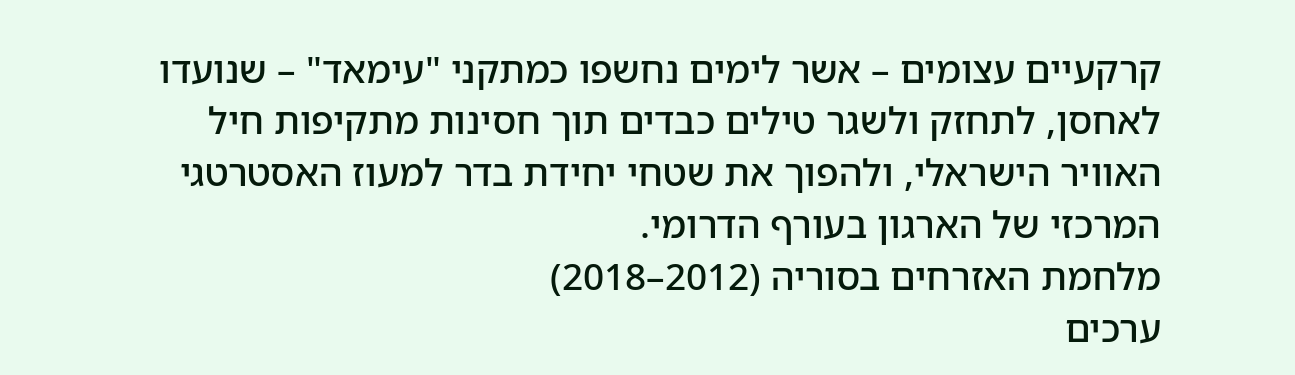קרקעיים עצומים – אשר לימים נחשפו כמתקני "עימאד" – שנועדו לאחסן, לתחזק ולשגר טילים כבדים תוך חסינות מתקיפות חיל האוויר הישראלי, ולהפוך את שטחי יחידת בדר למעוז האסטרטגי המרכזי של הארגון בעורף הדרומי.
מלחמת האזרחים בסוריה (2012–2018)
ערכים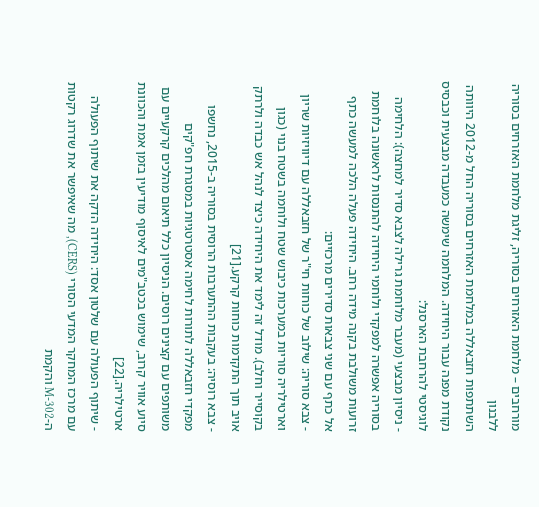מורחבים – מלחמת האזרחים בסוריה, זליגת מלחמת האזרחים בסוריה ללבנון
השתתפות חזבאללה במלחמת האזרחים בסוריה החל מ-2012 היוותה נקודת מפנה עבור היחידה. המלחמה שימשה כמעבדה מבצעית וכבסיס לוגיסטי להרחבת הארסנל:
- ניסיון מבצעי (מעבר מלוחמת גרילה לצבא סדיר למחצה): הלחימה בסוריה אפשרה למפקדי ולוחמי היחידה להתנסות לראשונה בלוחמת זרועות משולבת בקנה מידה רחב. היחידה פעלה הלכה למעשה כתף אל כתף עם שני צבאות סדירים מרכזיים:
- צבא סוריה: שילוב של כוחות חי"ר של חזבאללה עם דיוויזיות שריון וארטילריה סוריות במערכות כיבוש שטח ולוחמה בשטח בנוי (כגון בקוסייר וחלב). מודל זה לימד את היחידה כיצד לנהל אש כבדה ולרתק אויב תוך התקדמות כוחות קרקע.[21]
- צבא רוסיה: בעקבות ההתערבות הרוסית בסוריה ב-2015, נחשפו מפקדי חזבאללה לתורות לחימה אסטרטגיות במסגרת חפ"קים משותפים עם קצינים רוסים. הניסיון כלל תיאום מהלכים קרקעיים עם סיוע אוויר קרוב, שימוש בכטב"מים לאיסוף מודיעין בזמן אמת והכוונת ארטילריה.[22]
- שיתוף הפעולה עם שלטון אסד: היחידה הדקה את שיתוף הפעולה עם מרכז המחקר המדעי הסורי (CERS), מה שאיפשר את שדרוג רקטות ה-M-302 והקמת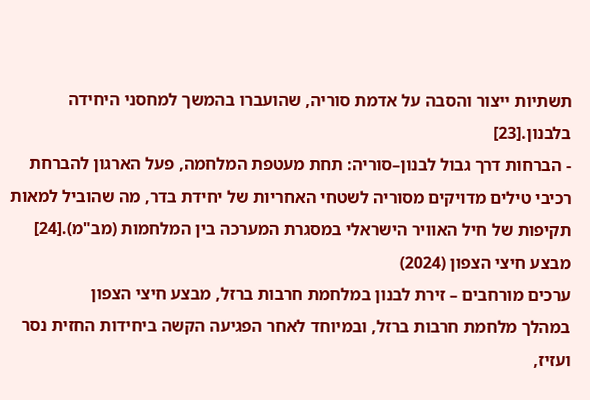תשתיות ייצור והסבה על אדמת סוריה, שהועברו בהמשך למחסני היחידה בלבנון.[23]
- הברחות דרך גבול לבנון–סוריה: תחת מעטפת המלחמה, פעל הארגון להברחת רכיבי טילים מדויקים מסוריה לשטחי האחריות של יחידת בדר, מה שהוביל למאות תקיפות של חיל האוויר הישראלי במסגרת המערכה בין המלחמות (מב"מ).[24]
מבצע חיצי הצפון (2024)
ערכים מורחבים – זירת לבנון במלחמת חרבות ברזל, מבצע חיצי הצפון
במהלך מלחמת חרבות ברזל, ובמיוחד לאחר הפגיעה הקשה ביחידות החזית נסר ועזיז,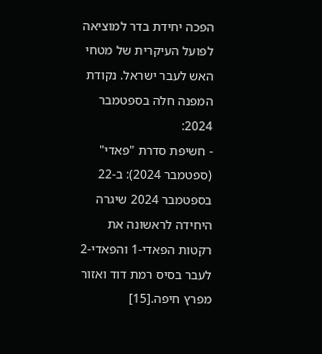הפכה יחידת בדר למוציאה לפועל העיקרית של מטחי האש לעבר ישראל. נקודת המפנה חלה בספטמבר 2024:
- חשיפת סדרת "פאדי" (ספטמבר 2024): ב-22 בספטמבר 2024 שיגרה היחידה לראשונה את רקטות הפאדי-1 והפאדי-2 לעבר בסיס רמת דוד ואזור מפרץ חיפה.[15]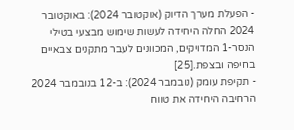- הפעלת מערך הדיוק (אוקטובר 2024): באוקטובר 2024 החלה היחידה לעשות שימוש מבצעי בטילי הנסר-1 המדויקים, המכוונים לעבר מתקנים צבאיים בחיפה ובצפת.[25]
- תקיפת עומק (נובמבר 2024): ב-12 בנובמבר 2024 הרחיבה היחידה את טווח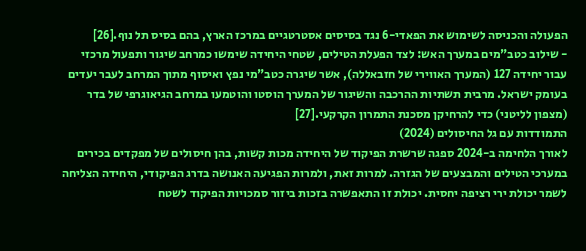הפעולה והכניסה לשימוש את הפאדי-6 נגד בסיסים אסטרטגיים במרכז הארץ, בהם בסיס תל נוף.[26]
- שילוב כטב"מים במערך האש: לצד הפעלת הטילים, שטחי היחידה שימשו כמרחב שיגור ותפעול מרכזי עבור יחידה 127 (המערך האווירי של חזבאללה), אשר שיגרה כטב"מי נפץ ואיסוף מתוך המרחב לעבר יעדים בעומק ישראל. מרבית תשתיות ההרכבה והשיגור של המערך הוסטו והוטמעו במרחב הגיאוגרפי של בדר (מצפון לליטני) כדי להרחיקן מסכנת התמרון הקרקעי.[27]
התמודדות עם גל החיסולים (2024)
לאורך הלחימה ב-2024 ספגה שרשרת הפיקוד של היחידה מכות קשות, בהן חיסולים של מפקדים בכירים במערכי הטילים והמבצעים של הגזרה. למרות זאת, ולמרות הפגיעה האנושה בדרג הפיקודי, היחידה הצליחה לשמר יכולת ירי רציפה יחסית. יכולת זו התאפשרה בזכות ביזור סמכויות הפיקוד לשטח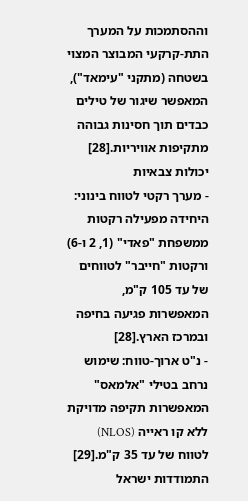וההסתמכות על המערך התת-קרקעי המבוצר המצוי בשטחה (מתקני "עימאד"), המאפשר שיגור של טילים כבדים תוך חסינות גבוהה מתקיפות אוויריות.[28]
יכולות צבאיות
- מערך רקטי לטווח בינוני: היחידה מפעילה רקטות ממשפחת "פאדי" (1, 2 ו-6) ורקטות "חייבר" לטווחים של עד 105 ק"מ, המאפשרות פגיעה בחיפה ובמרכז הארץ.[28]
- נ"ט ארוך-טווח: שימוש נרחב בטילי "אלמאס" המאפשרות תקיפה מדויקת ללא קו ראייה (NLOS) לטווח של עד 35 ק"מ.[29]
התמודדות ישראל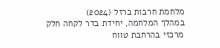מלחמת חרבות ברזל (2024)
במהלך המלחמה, יחידת בדר לקחה חלק מרכזי בהרחבת טווח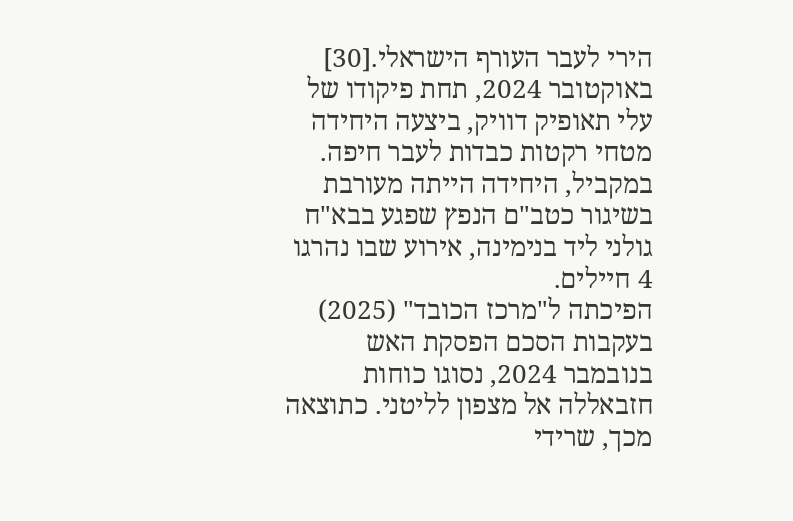הירי לעבר העורף הישראלי.[30] באוקטובר 2024, תחת פיקודו של עלי תאופיק דוויק, ביצעה היחידה מטחי רקטות כבדות לעבר חיפה. במקביל, היחידה הייתה מעורבת בשיגור כטב"ם הנפץ שפגע בבא"ח גולני ליד בנימינה, אירוע שבו נהרגו 4 חיילים.
הפיכתה ל"מרכז הכובד" (2025)
בעקבות הסכם הפסקת האש בנובמבר 2024, נסוגו כוחות חזבאללה אל מצפון לליטני. כתוצאה מכך, שרידי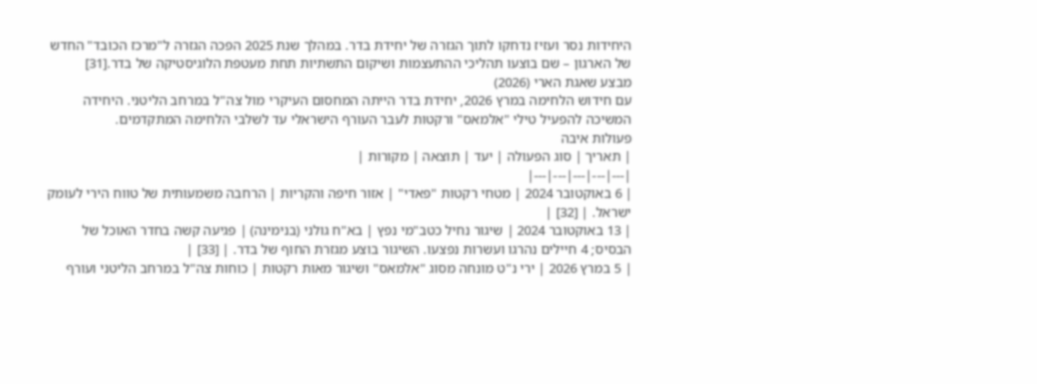היחידות נסר ועזיז נדחקו לתוך הגזרה של יחידת בדר. במהלך שנת 2025 הפכה הגזרה ל"מרכז הכובד" החדש של הארגון – שם בוצעו תהליכי ההתעצמות ושיקום התשתיות תחת מעטפת הלוגיסטיקה של בדר.[31]
מבצע שאגת הארי (2026)
עם חידוש הלחימה במרץ 2026, יחידת בדר הייתה המחסום העיקרי מול צה"ל במרחב הליטני. היחידה המשיכה להפעיל טילי "אלמאס" ורקטות לעבר העורף הישראלי עד לשלבי הלחימה המתקדמים.
פעולות איבה
| תאריך | סוג הפעולה | יעד | תוצאה | מקורות |
|---|---|---|---|---|
| 6 באוקטובר 2024 | מטחי רקטות "פאדי" | אזור חיפה והקריות | הרחבה משמעותית של טווח הירי לעומק ישראל. | [32] |
| 13 באוקטובר 2024 | שיגור נחיל כטב"מי נפץ | בא"ח גולני (בנימינה) | פגיעה קשה בחדר האוכל של הבסיס; 4 חיילים נהרגו ועשרות נפצעו. השיגור בוצע מגזרת החוף של בדר. | [33] |
| 5 במרץ 2026 | ירי נ"ט מונחה מסוג "אלמאס" ושיגור מאות רקטות | כוחות צה"ל במרחב הליטני ועורף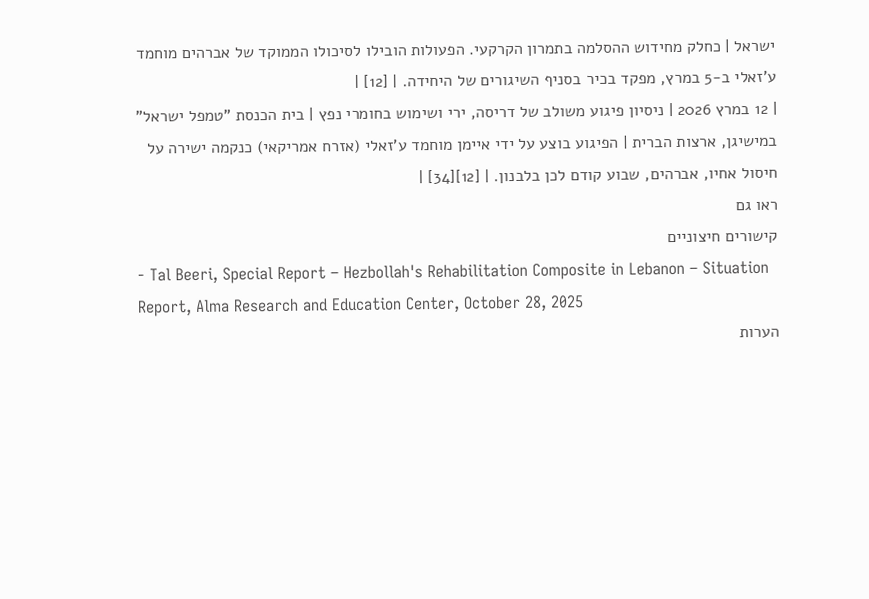ישראל | כחלק מחידוש ההסלמה בתמרון הקרקעי. הפעולות הובילו לסיכולו הממוקד של אברהים מוחמד ע'זאלי ב-5 במרץ, מפקד בכיר בסניף השיגורים של היחידה. | [12] |
| 12 במרץ 2026 | ניסיון פיגוע משולב של דריסה, ירי ושימוש בחומרי נפץ | בית הכנסת "טמפל ישראל" במישיגן, ארצות הברית | הפיגוע בוצע על ידי איימן מוחמד ע'זאלי (אזרח אמריקאי) כנקמה ישירה על חיסול אחיו, אברהים, שבוע קודם לכן בלבנון. | [12][34] |
ראו גם
קישורים חיצוניים
- Tal Beeri, Special Report – Hezbollah's Rehabilitation Composite in Lebanon – Situation Report, Alma Research and Education Center, October 28, 2025
הערות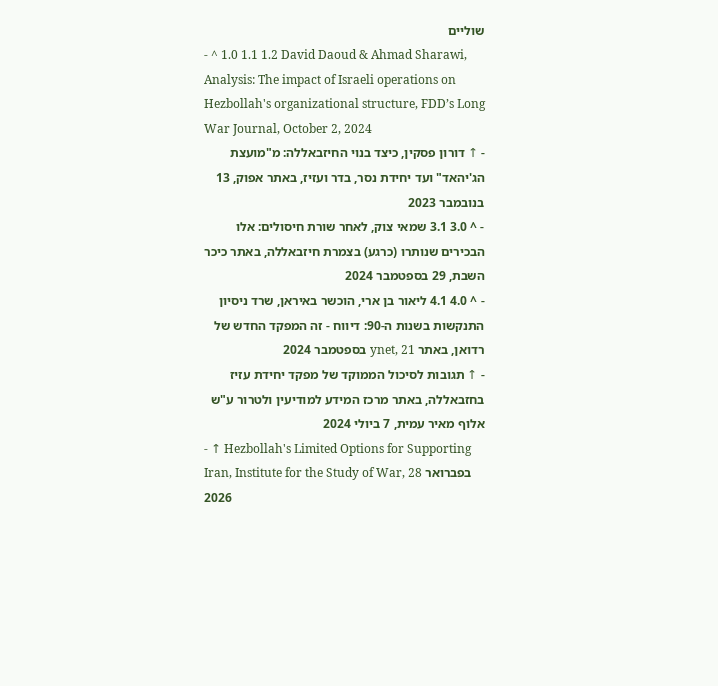שוליים
- ^ 1.0 1.1 1.2 David Daoud & Ahmad Sharawi, Analysis: The impact of Israeli operations on Hezbollah's organizational structure, FDD’s Long War Journal, October 2, 2024
- ↑ דורון פסקין, כיצד בנוי החיזבאללה: מ"מועצת הג'יהאד" ועד יחידת נסר, בדר ועזיז, באתר אפוק, 13 בנובמבר 2023
- ^ 3.0 3.1 שמאי צוק, לאחר שורת חיסולים: אלו הבכירים שנותרו (כרגע) בצמרת חיזבאללה, באתר כיכר השבת, 29 בספטמבר 2024
- ^ 4.0 4.1 ליאור בן ארי, הוכשר באיראן, שרד ניסיון התנקשות בשנות ה-90: דיווח - זה המפקד החדש של רדואן, באתר ynet, 21 בספטמבר 2024
- ↑ תגובות לסיכול הממוקד של מפקד יחידת עזיז בחזבאללה, באתר מרכז המידע למודיעין ולטרור ע"ש אלוף מאיר עמית, 7 ביולי 2024
- ↑ Hezbollah's Limited Options for Supporting Iran, Institute for the Study of War, 28 בפברואר 2026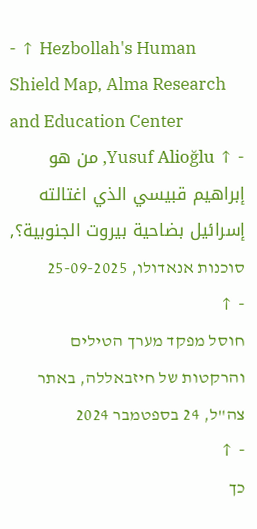- ↑ Hezbollah's Human Shield Map, Alma Research and Education Center
- ↑ Yusuf Alioğlu, من هو إبراهيم قبيسي الذي اغتالته إسرائيل بضاحية بيروت الجنوبية؟, סוכנות אנאדולו, 25-09-2025
- ↑
חוסל מפקד מערך הטילים והרקטות של חיזבאללה, באתר צה"ל, 24 בספטמבר 2024
- ↑
כך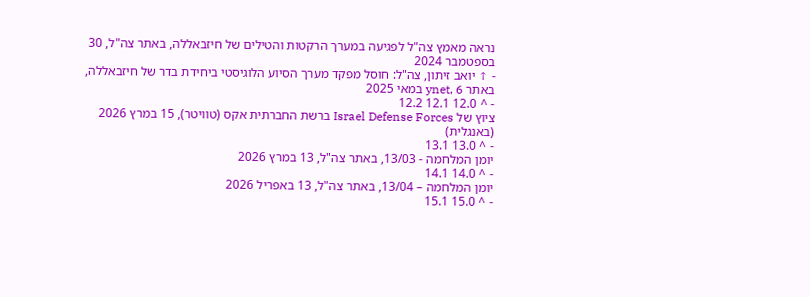נראה מאמץ צה"ל לפגיעה במערך הרקטות והטילים של חיזבאללה, באתר צה"ל, 30 בספטמבר 2024
- ↑ יואב זיתון, צה"ל: חוסל מפקד מערך הסיוע הלוגיסטי ביחידת בדר של חיזבאללה, באתר ynet, 6 במאי 2025
- ^ 12.0 12.1 12.2
ציוץ של Israel Defense Forces ברשת החברתית אקס (טוויטר), 15 במרץ 2026 (באנגלית)
- ^ 13.0 13.1
יומן המלחמה - 13/03, באתר צה"ל, 13 במרץ 2026
- ^ 14.0 14.1
יומן המלחמה – 13/04, באתר צה"ל, 13 באפריל 2026
- ^ 15.0 15.1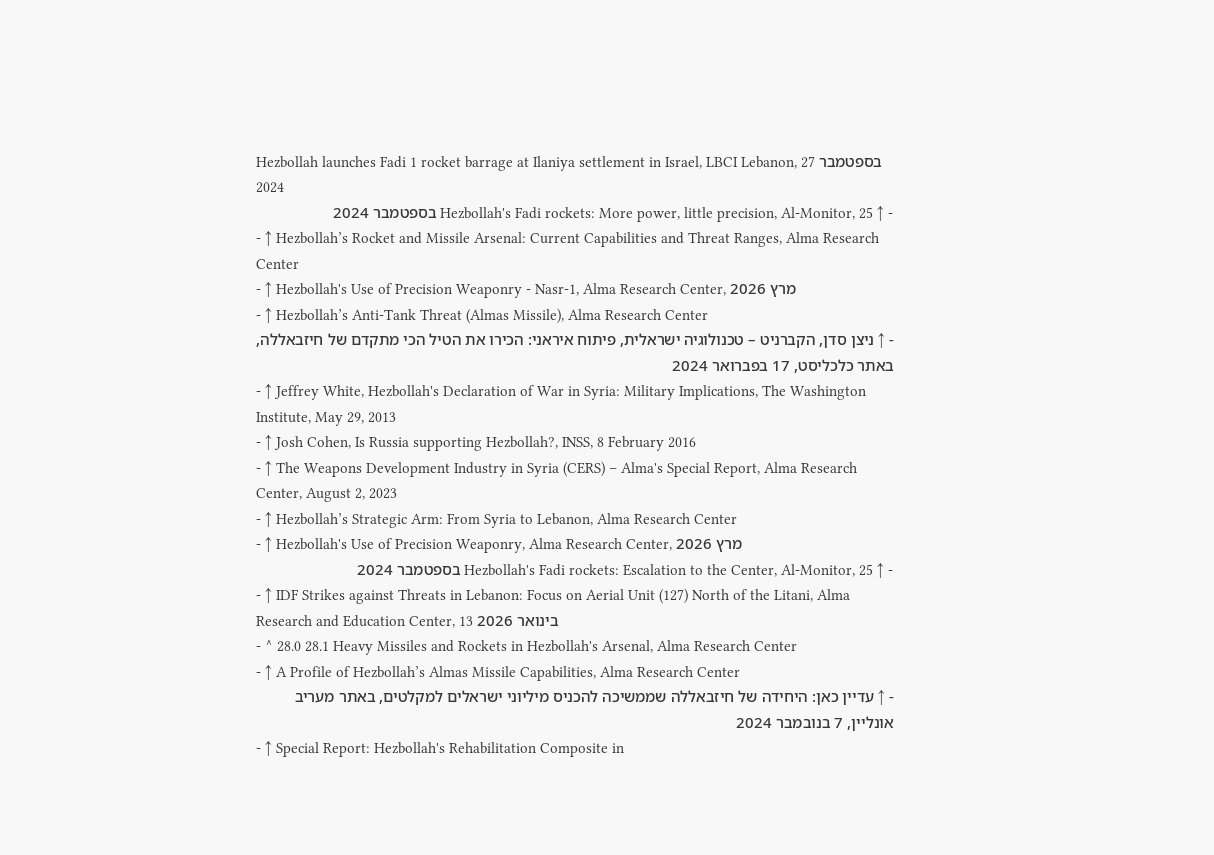Hezbollah launches Fadi 1 rocket barrage at Ilaniya settlement in Israel, LBCI Lebanon, 27 בספטמבר 2024
- ↑ Hezbollah's Fadi rockets: More power, little precision, Al-Monitor, 25 בספטמבר 2024
- ↑ Hezbollah’s Rocket and Missile Arsenal: Current Capabilities and Threat Ranges, Alma Research Center
- ↑ Hezbollah's Use of Precision Weaponry - Nasr-1, Alma Research Center, מרץ 2026
- ↑ Hezbollah’s Anti-Tank Threat (Almas Missile), Alma Research Center
- ↑ ניצן סדן, הקברניט – טכנולוגיה ישראלית, פיתוח איראני: הכירו את הטיל הכי מתקדם של חיזבאללה, באתר כלכליסט, 17 בפברואר 2024
- ↑ Jeffrey White, Hezbollah's Declaration of War in Syria: Military Implications, The Washington Institute, May 29, 2013
- ↑ Josh Cohen, Is Russia supporting Hezbollah?, INSS, 8 February 2016
- ↑ The Weapons Development Industry in Syria (CERS) – Alma's Special Report, Alma Research Center, August 2, 2023
- ↑ Hezbollah’s Strategic Arm: From Syria to Lebanon, Alma Research Center
- ↑ Hezbollah's Use of Precision Weaponry, Alma Research Center, מרץ 2026
- ↑ Hezbollah's Fadi rockets: Escalation to the Center, Al-Monitor, 25 בספטמבר 2024
- ↑ IDF Strikes against Threats in Lebanon: Focus on Aerial Unit (127) North of the Litani, Alma Research and Education Center, 13 בינואר 2026
- ^ 28.0 28.1 Heavy Missiles and Rockets in Hezbollah's Arsenal, Alma Research Center
- ↑ A Profile of Hezbollah’s Almas Missile Capabilities, Alma Research Center
- ↑ עדיין כאן: היחידה של חיזבאללה שממשיכה להכניס מיליוני ישראלים למקלטים, באתר מעריב אונליין, 7 בנובמבר 2024
- ↑ Special Report: Hezbollah's Rehabilitation Composite in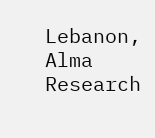Lebanon, Alma Research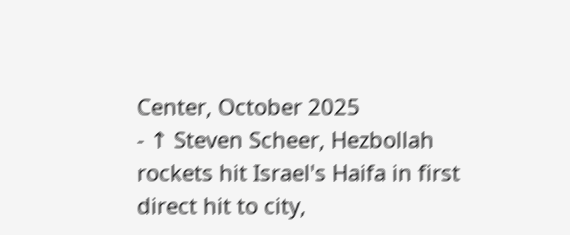Center, October 2025
- ↑ Steven Scheer, Hezbollah rockets hit Israel's Haifa in first direct hit to city,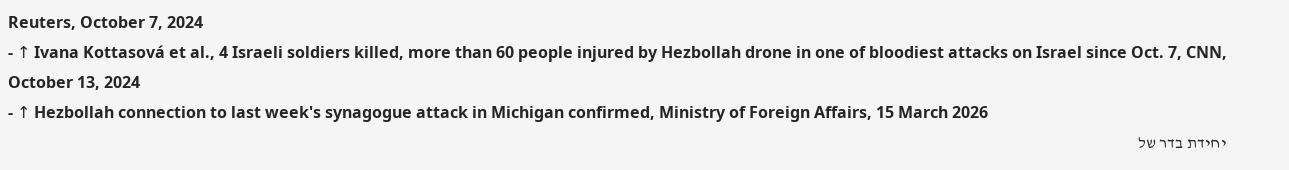Reuters, October 7, 2024
- ↑ Ivana Kottasová et al., 4 Israeli soldiers killed, more than 60 people injured by Hezbollah drone in one of bloodiest attacks on Israel since Oct. 7, CNN, October 13, 2024
- ↑ Hezbollah connection to last week's synagogue attack in Michigan confirmed, Ministry of Foreign Affairs, 15 March 2026
יחידת בדר של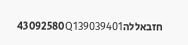חזבאללה43092580Q139039401